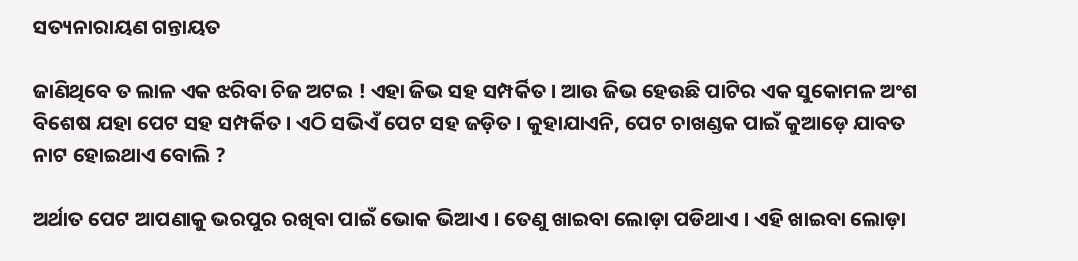ସତ୍ୟନାରାୟଣ ଗନ୍ତାୟତ

ଜାଣିଥିବେ ତ ଲାଳ ଏକ ଝରିବା ଚିଜ ଅଟଇ ! ଏହା ଜିଭ ସହ ସମ୍ପର୍କିତ । ଆଉ ଜିଭ ହେଉଛି ପାଟିର ଏକ ସୁକୋମଳ ଅଂଶ ବିଶେଷ ଯହା ପେଟ ସହ ସମ୍ପର୍କିତ । ଏଠି ସଭିଏଁ ପେଟ ସହ ଜଡ଼ିତ । କୁହାଯାଏନି, ପେଟ ଚାଖଣ୍ଡକ ପାଇଁ କୁଆଡ଼େ ଯାବତ ନାଟ ହୋଇଥାଏ ବୋଲି ?

ଅର୍ଥାତ ପେଟ ଆପଣାକୁ ଭରପୁର ରଖିବା ପାଇଁ ଭୋକ ଭିଆଏ । ତେଣୁ ଖାଇବା ଲୋଡ଼ା ପଡିଥାଏ । ଏହି ଖାଇବା ଲୋଡ଼ା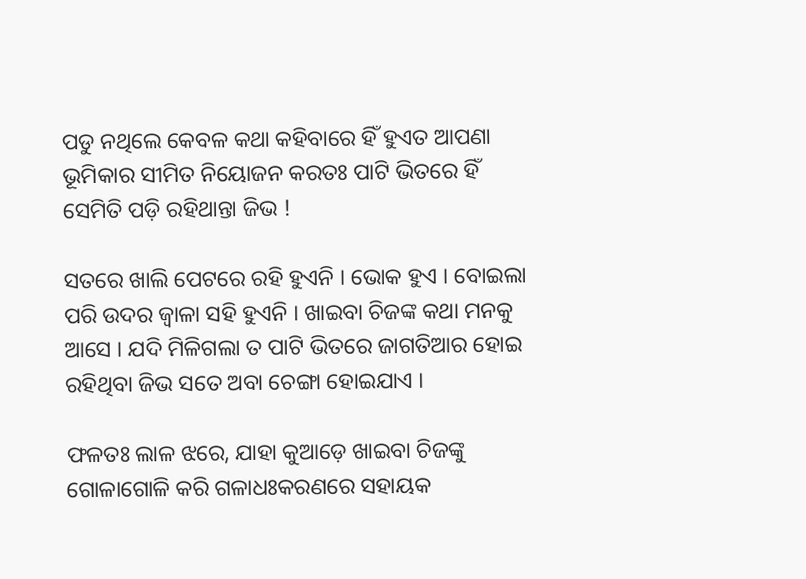ପଡୁ ନଥିଲେ କେବଳ କଥା କହିବାରେ ହିଁ ହୁଏତ ଆପଣା ଭୂମିକାର ସୀମିତ ନିୟୋଜନ କରତଃ ପାଟି ଭିତରେ ହିଁ ସେମିତି ପଡ଼ି ରହିଥାନ୍ତା ଜିଭ !

ସତରେ ଖାଲି ପେଟରେ ରହି ହୁଏନି । ଭୋକ ହୁଏ । ବୋଇଲା ପରି ଉଦର ଜ୍ୱାଳା ସହି ହୁଏନି । ଖାଇବା ଚିଜଙ୍କ କଥା ମନକୁ ଆସେ । ଯଦି ମିଳିଗଲା ତ ପାଟି ଭିତରେ ଜାଗତିଆର ହୋଇ ରହିଥିବା ଜିଭ ସତେ ଅବା ଚେଙ୍ଗା ହୋଇଯାଏ ।

ଫଳତଃ ଲାଳ ଝରେ, ଯାହା କୁଆଡ଼େ ଖାଇବା ଚିଜଙ୍କୁ ଗୋଳାଗୋଳି କରି ଗଳାଧଃକରଣରେ ସହାୟକ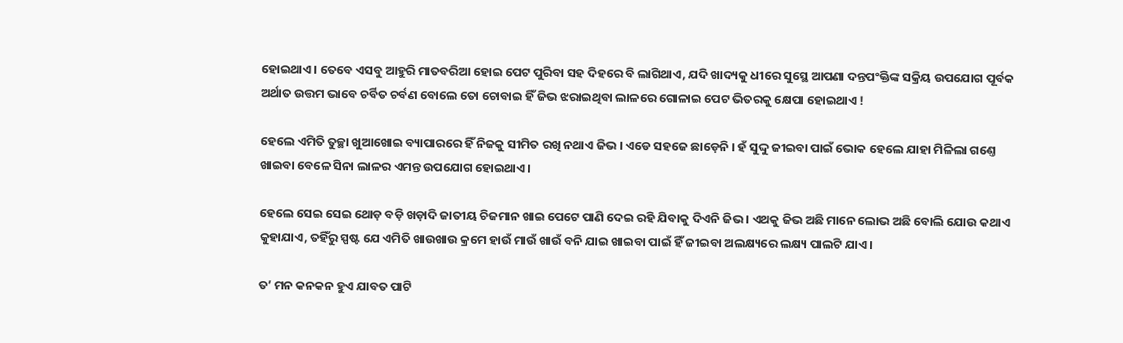ହୋଇଥାଏ । ତେବେ ଏସବୁ ଆହୁରି ମାତବରିଆ ହୋଇ ପେଟ ପୁରିବା ସହ ଦିହରେ ବି ଲାଗିଥାଏ, ଯଦି ଖାଦ୍ୟକୁ ଧୀରେ ସୁସ୍ଥେ ଆପଣା ଦନ୍ତପଂକ୍ତିଙ୍କ ସକ୍ରିୟ ଉପଯୋଗ ପୂର୍ବକ ଅର୍ଥାତ ଉତ୍ତମ ଭାବେ ଚର୍ବିତ ଚର୍ବଣ ବୋଲେ ତୋ ଚୋବାଇ ହିଁ ଜିଭ ଝରାଇଥିବା ଲାଳରେ ଗୋଳାଇ ପେଟ ଭିତରକୁ କ୍ଷେପା ହୋଇଥାଏ !

ହେଲେ ଏମିତି ତୁଚ୍ଛା ଖୁଆଖୋଇ ବ୍ୟାପାରରେ ହିଁ ନିଜକୁ ସୀମିତ ରଖି ନଥାଏ ଜିଭ । ଏଡେ ସହଜେ ଛାଡ଼େନି । ହଁ ସୁଦ୍ଦୁ ଜୀଇବା ପାଇଁ ଭୋକ ହେଲେ ଯାହା ମିଳିଲା ଗଣ୍ତେ ଖାଇବା ବେଳେ ସିନା ଲାଳର ଏମନ୍ତ ଉପଯୋଗ ହୋଇଥାଏ ।

ହେଲେ ସେଇ ସେଇ ଥୋଡ଼ ବଡ଼ି ଖଡ଼ାଦି ଜାତୀୟ ଚିଜମାନ ଖାଇ ପେଟେ ପାଣି ଦେଇ ରହି ଯିବାକୁ ଦିଏନି ଜିଭ । ଏଥକୁ ଜିଭ ଅଛି ମାନେ ଲୋଭ ଅଛି ବୋଲି ଯୋଉ କଥାଏ କୁହାଯାଏ, ତହିଁରୁ ସ୍ପଷ୍ଟ ଯେ ଏମିତି ଖାଉଖାଉ କ୍ରମେ ହାଉଁ ମାଉଁ ଖାଉଁ ବନି ଯାଇ ଖାଇବା ପାଇଁ ହିଁ ଜୀଇବା ଅଲକ୍ଷ୍ୟରେ ଲକ୍ଷ୍ୟ ପାଲଟି ଯାଏ ।

ତ’ ମନ କନକନ ହୁଏ ଯାବତ ପାଟି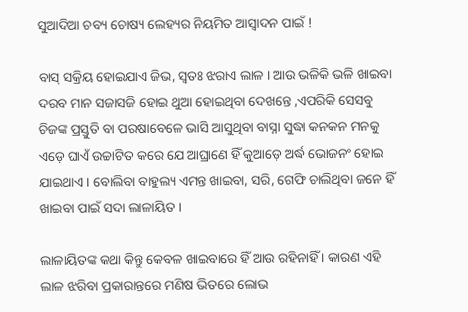ସୁଆଦିଆ ଚବ୍ୟ ଚୋଷ୍ୟ ଲେହ୍ୟର ନିୟମିତ ଆସ୍ୱାଦନ ପାଇଁ !

ବାସ୍ ସକ୍ରିୟ ହୋଇଯାଏ ଜିଭ, ସ୍ୱତଃ ଝରାଏ ଲାଳ । ଆଉ ଭଳିକି ଭଳି ଖାଇବା ଦରବ ମାନ ସଜାସଜି ହୋଇ ଥୁଆ ହୋଇଥିବା ଦେଖନ୍ତେ ,ଏପରିକି ସେସବୁ ଚିଜଙ୍କ ପ୍ରସ୍ତୁତି ବା ପରଷାବେଳେ ଭାସି ଆସୁଥିବା ବାସ୍ନା ସୁଦ୍ଧା କନକନ ମନକୁ ଏଡ଼େ ଘାଏଁ ଉଚ୍ଚାଟିତ କରେ ଯେ ଆଘ୍ରାଣେ ହିଁ କୁଆଡ଼େ ଅର୍ଦ୍ଧ ଭୋଜନଂ ହୋଇ ଯାଇଥାଏ । ବୋଲିବା ବାହୁଲ୍ୟ ଏମନ୍ତ ଖାଇବା, ସରି, ଗେଫି ଚାଲିଥିବା ଜନେ ହିଁ ଖାଇବା ପାଇଁ ସଦା ଲାଳାୟିତ ।

ଲାଳାୟିତଙ୍କ କଥା କିନ୍ତୁ କେବଳ ଖାଇବାରେ ହିଁ ଆଉ ରହିନାହିଁ । କାରଣ ଏହି ଲାଳ ଝରିବା ପ୍ରକାରାନ୍ତରେ ମଣିଷ ଭିତରେ ଲୋଭ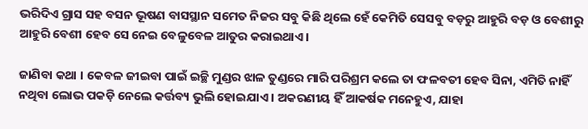ଭରିଦିଏ ଗ୍ରାସ ସହ ବସନ ଭୂଷଣ ବାସସ୍ଥାନ ସମେତ ନିଜର ସବୁ କିଛି ଥିଲେ ହେଁ କେମିତି ସେସବୁ ବଡ଼ରୁ ଆହୁରି ବଡ଼ ଓ ବେଶୀରୁ ଆହୁରି ବେଶୀ ହେବ ସେ ନେଇ ବେଳୁବେଳ ଆତୁର କରାଇଥାଏ ।

ଜାଣିବା କଥା । କେବଳ ଜୀଇବା ପାଇଁ ଇଚ୍ଛି ମୁଣ୍ଡର ଝାଳ ତୁଣ୍ଡରେ ମାରି ପରିଶ୍ରମ କଲେ ତା ଫଳବତୀ ହେବ ସିନା, ଏମିତି ନାହିଁ ନଥିବା ଲୋଭ ପକଡ଼ି ନେଲେ କର୍ତ୍ତବ୍ୟ ଭୁଲି ହୋଇଯାଏ । ଅକରଣୀୟ ହିଁ ଆକର୍ଷକ ମନେହୁଏ, ଯାହା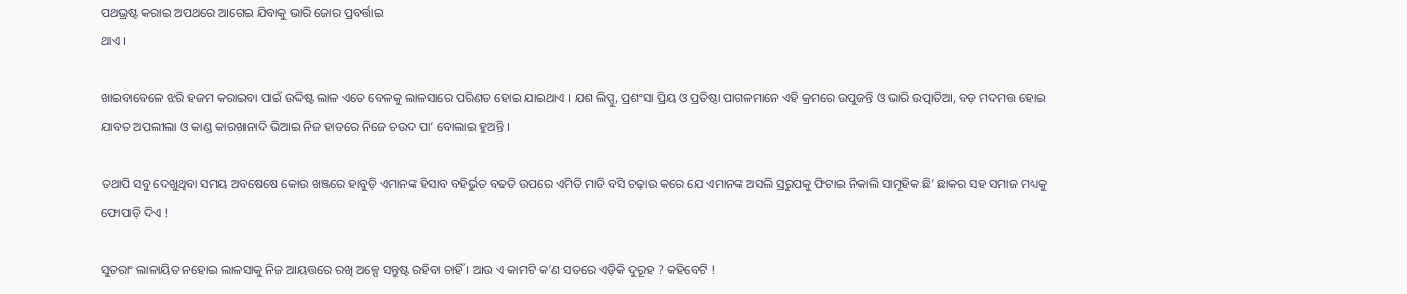ପଥଭ୍ରଷ୍ଟ କରାଇ ଅପଥରେ ଆଗେଇ ଯିବାକୁ ଭାରି ଜୋର ପ୍ରବର୍ତ୍ତାଇ
ଥାଏ ।

ଖାଇବାବେଳେ ଝରି ହଜମ କରାଇବା ପାଇଁ ଉଦ୍ଦିଷ୍ଟ ଲାଳ ଏତେ ବେଳକୁ ଲାଳସାରେ ପରିଣତ ହୋଇ ଯାଇଥାଏ । ଯଶ ଲିପ୍ସୁ, ପ୍ରଶଂସା ପ୍ରିୟ ଓ ପ୍ରତିଷ୍ଠା ପାଗଳମାନେ ଏହି କ୍ରମରେ ଉପୁଜନ୍ତି ଓ ଭାରି ଉତ୍ପାତିଆ, ବଡ଼ ମଦମତ୍ତ ହୋଇ ଯାବତ ଅପଲୀଲା ଓ କାଣ୍ଡ କାରଖାନାଦି ଭିଆଇ ନିଜ ହାତରେ ନିଜେ ଚଉଦ ପା’ ବୋଲାଇ ହୁଅନ୍ତି ।

ତଥାପି ସବୁ ଦେଖୁଥିବା ସମୟ ଅବଷେଷେ କୋଉ ଖଞ୍ଜରେ ହାବୁଡ଼ି ଏମାନଙ୍କ ହିସାବ ବହିର୍ଭୁତ ବଢତି ଉପରେ ଏମିତି ମାଡି ବସି ଚଢ଼ାଉ କରେ ଯେ ଏମାନଙ୍କ ଅସଲି ସ୍ରରୁପକୁ ଫିଟାଇ ନିକାଲି ସାମୂହିକ ଛି’ ଛାକର ସହ ସମାଜ ମଧ୍ୟକୁ ଫୋପାଡ଼ି ଦିଏ !

ସୁତରାଂ ଲାଳାୟିତ ନହୋଇ ଲାଳସାକୁ ନିଜ ଆୟତ୍ତରେ ରଖି ଅଳ୍ପେ ସନ୍ତୁଷ୍ଟ ରହିବା ଚାହିଁ । ଆଉ ଏ କାମଟି କ’ଣ ସତରେ ଏଡ଼ିକି ଦୁରୂହ ? କହିବେଟି !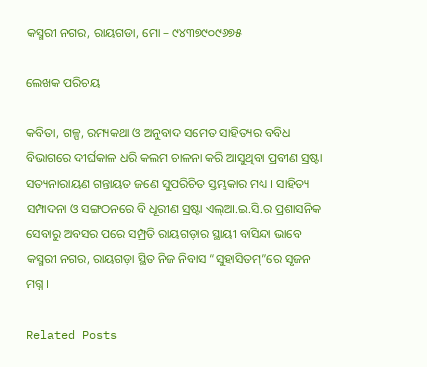କସ୍ମରୀ ନଗର, ରାୟଗଡା, ମୋ – ୯୪୩୭୯୦୯୬୭୫

ଲେଖକ ପରିଚୟ

କବିତା, ଗଳ୍ପ, ରମ୍ୟକଥା ଓ ଅନୁବାଦ ସମେତ ସାହିତ୍ୟର ବବିଧ ବିଭାଗରେ ଦୀର୍ଘକାଳ ଧରି କଲମ ଚାଳନା କରି ଆସୁଥିବା ପ୍ରବୀଣ ସ୍ରଷ୍ଟା ସତ୍ୟନାରାୟଣ ଗନ୍ତାୟତ ଜଣେ ସୁପରିଚିତ ସ୍ତମ୍ଭକାର ମଧ୍ୟ । ସାହିତ୍ୟ ସମ୍ପାଦନା ଓ ସଙ୍ଗଠନରେ ବି ଧୂରୀଣ ସ୍ରଷ୍ଟା ଏଲ୍ଆ.ଇ.ସି.ର ପ୍ରଶାସନିକ ସେବାରୁ ଅବସର ପରେ ସମ୍ପ୍ରତି ରାୟଗଡ଼ାର ସ୍ଥାୟୀ ବାସିନ୍ଦା ଭାବେ କସ୍ମରୀ ନଗର, ରାୟଗଡ଼ା ସ୍ଥିତ ନିଜ ନିବାସ “ସୁହାସିତମ୍”ରେ ସୃଜନ ମଗ୍ନ ।

Related Posts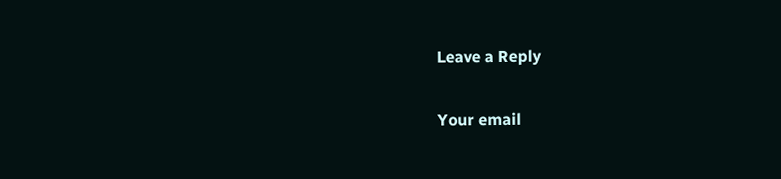Leave a Reply

Your email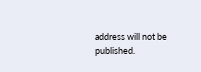address will not be published.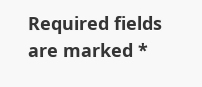Required fields are marked *